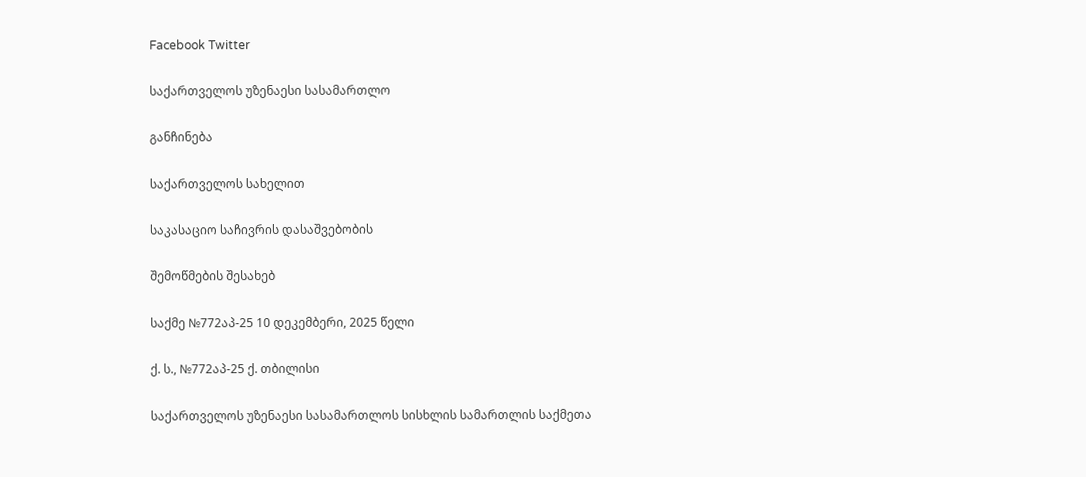Facebook Twitter

საქართველოს უზენაესი სასამართლო

განჩინება

საქართველოს სახელით

საკასაციო საჩივრის დასაშვებობის

შემოწმების შესახებ

საქმე №772აპ-25 10 დეკემბერი, 2025 წელი

ქ. ს., №772აპ-25 ქ. თბილისი

საქართველოს უზენაესი სასამართლოს სისხლის სამართლის საქმეთა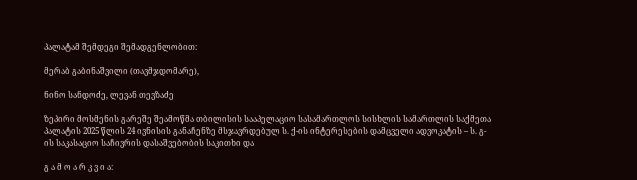პალატამ შემდეგი შემადგენლობით:

მერაბ გაბინაშვილი (თავმჯდომარე),

ნინო სანდოძე, ლევან თევზაძე

ზეპირი მოსმენის გარეშე შეამოწმა თბილისის სააპელაციო სასამართლოს სისხლის სამართლის საქმეთა პალატის 2025 წლის 24 ივნისის განაჩენზე მსჯავრდებულ ს. ქ-ის ინტერესების დამცველი ადვოკატის – ს. გ-ის საკასაციო საჩივრის დასაშვებობის საკითხი და

გ ა მ ო ა რ კ ვ ი ა: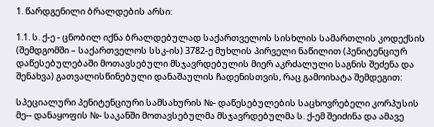1. წარდგენილი ბრალდების არსი:

1.1. ს. ქ-ე - ცნობილ იქნა ბრალდებულად საქართველოს სისხლის სამართლის კოდექსის (შემდგომში – საქართველოს სსკ-ის) 3782-ე მუხლის პირველი ნაწილით (პენიტენციურ დაწესებულებაში მოთავსებული მსჯავრდებულის მიერ აკრძალული საგნის შეძენა და შენახვა) გათვალისწინებული დანაშაულის ჩადენისთვის, რაც გამოიხატა შემდეგით:

სპეციალური პენიტენციური სამსახურის №- დაწესებულების საცხოვრებელი კორპუსის მე-- დანაყოფის №- საკანში მოთავსებულმა მსჯავრდებულმა ს. ქ-ემ შეიძინა და ამავე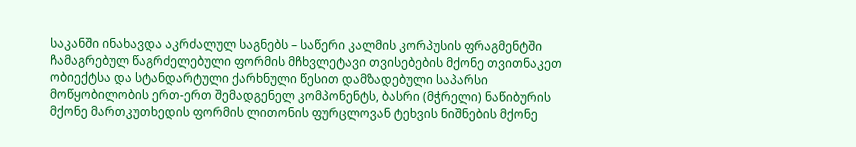საკანში ინახავდა აკრძალულ საგნებს – საწერი კალმის კორპუსის ფრაგმენტში ჩამაგრებულ წაგრძელებული ფორმის მჩხვლეტავი თვისებების მქონე თვითნაკეთ ობიექტსა და სტანდარტული ქარხნული წესით დამზადებული საპარსი მოწყობილობის ერთ-ერთ შემადგენელ კომპონენტს, ბასრი (მჭრელი) ნაწიბურის მქონე მართკუთხედის ფორმის ლითონის ფურცლოვან ტეხვის ნიშნების მქონე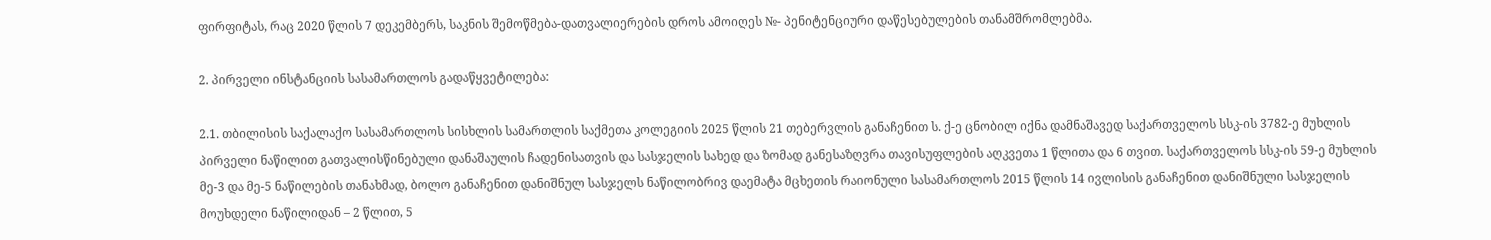ფირფიტას, რაც 2020 წლის 7 დეკემბერს, საკნის შემოწმება-დათვალიერების დროს ამოიღეს №- პენიტენციური დაწესებულების თანამშრომლებმა.

2. პირველი ინსტანციის სასამართლოს გადაწყვეტილება:

2.1. თბილისის საქალაქო სასამართლოს სისხლის სამართლის საქმეთა კოლეგიის 2025 წლის 21 თებერვლის განაჩენით ს. ქ-ე ცნობილ იქნა დამნაშავედ საქართველოს სსკ-ის 3782-ე მუხლის პირველი ნაწილით გათვალისწინებული დანაშაულის ჩადენისათვის და სასჯელის სახედ და ზომად განესაზღვრა თავისუფლების აღკვეთა 1 წლითა და 6 თვით. საქართველოს სსკ-ის 59-ე მუხლის მე-3 და მე-5 ნაწილების თანახმად, ბოლო განაჩენით დანიშნულ სასჯელს ნაწილობრივ დაემატა მცხეთის რაიონული სასამართლოს 2015 წლის 14 ივლისის განაჩენით დანიშნული სასჯელის მოუხდელი ნაწილიდან – 2 წლით, 5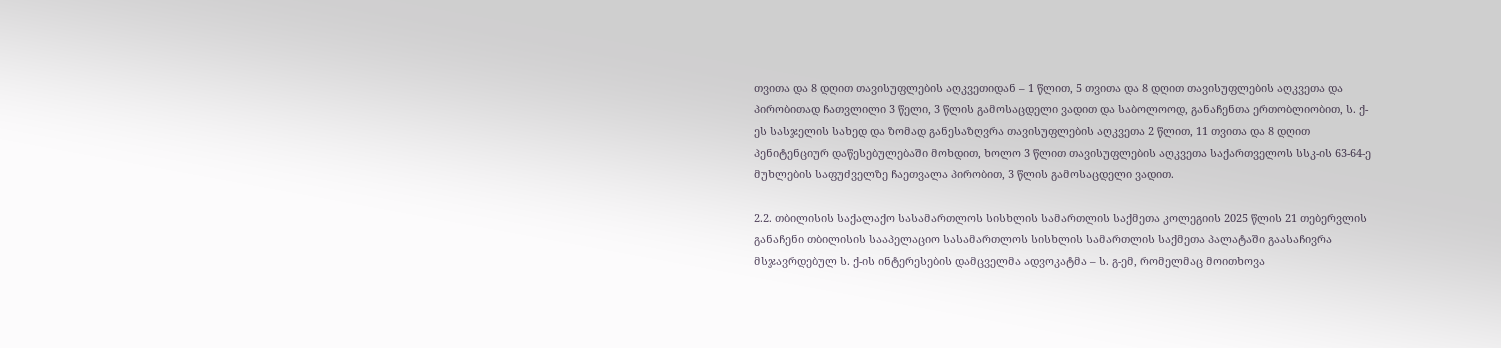თვითა და 8 დღით თავისუფლების აღკვეთიდან – 1 წლით, 5 თვითა და 8 დღით თავისუფლების აღკვეთა და პირობითად ჩათვლილი 3 წელი, 3 წლის გამოსაცდელი ვადით და საბოლოოდ, განაჩენთა ერთობლიობით, ს. ქ-ეს სასჯელის სახედ და ზომად განესაზღვრა თავისუფლების აღკვეთა 2 წლით, 11 თვითა და 8 დღით პენიტენციურ დაწესებულებაში მოხდით, ხოლო 3 წლით თავისუფლების აღკვეთა საქართველოს სსკ-ის 63-64-ე მუხლების საფუძველზე ჩაეთვალა პირობით, 3 წლის გამოსაცდელი ვადით.

2.2. თბილისის საქალაქო სასამართლოს სისხლის სამართლის საქმეთა კოლეგიის 2025 წლის 21 თებერვლის განაჩენი თბილისის სააპელაციო სასამართლოს სისხლის სამართლის საქმეთა პალატაში გაასაჩივრა მსჯავრდებულ ს. ქ-ის ინტერესების დამცველმა ადვოკატმა – ს. გ-ემ, რომელმაც მოითხოვა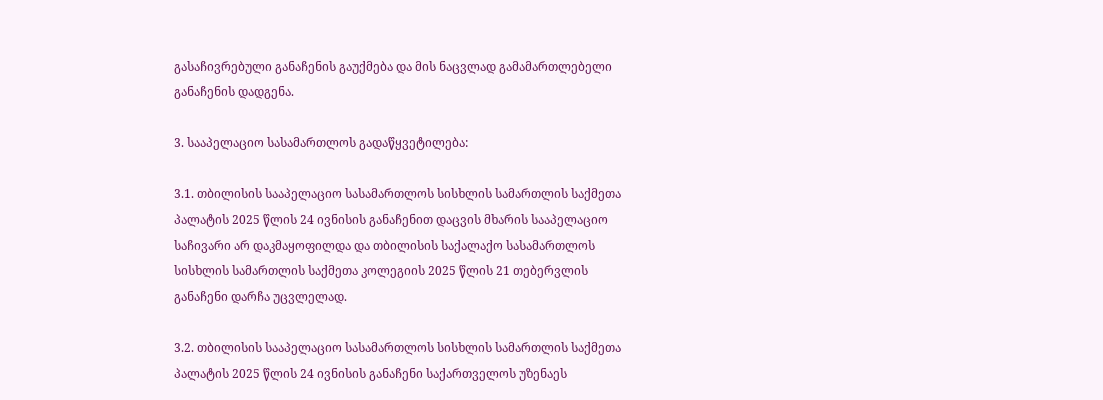გასაჩივრებული განაჩენის გაუქმება და მის ნაცვლად გამამართლებელი განაჩენის დადგენა.

3. სააპელაციო სასამართლოს გადაწყვეტილება:

3.1. თბილისის სააპელაციო სასამართლოს სისხლის სამართლის საქმეთა პალატის 2025 წლის 24 ივნისის განაჩენით დაცვის მხარის სააპელაციო საჩივარი არ დაკმაყოფილდა და თბილისის საქალაქო სასამართლოს სისხლის სამართლის საქმეთა კოლეგიის 2025 წლის 21 თებერვლის განაჩენი დარჩა უცვლელად.

3.2. თბილისის სააპელაციო სასამართლოს სისხლის სამართლის საქმეთა პალატის 2025 წლის 24 ივნისის განაჩენი საქართველოს უზენაეს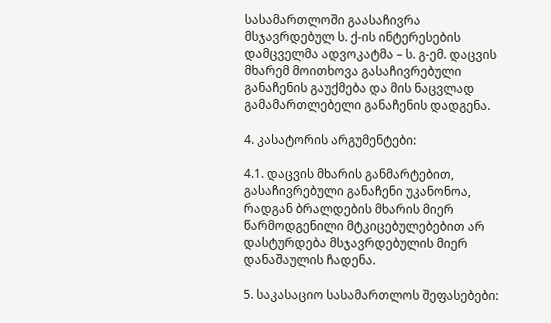სასამართლოში გაასაჩივრა მსჯავრდებულ ს. ქ-ის ინტერესების დამცველმა ადვოკატმა – ს. გ-ემ. დაცვის მხარემ მოითხოვა გასაჩივრებული განაჩენის გაუქმება და მის ნაცვლად გამამართლებელი განაჩენის დადგენა.

4. კასატორის არგუმენტები:

4.1. დაცვის მხარის განმარტებით, გასაჩივრებული განაჩენი უკანონოა, რადგან ბრალდების მხარის მიერ წარმოდგენილი მტკიცებულებებით არ დასტურდება მსჯავრდებულის მიერ დანაშაულის ჩადენა.

5. საკასაციო სასამართლოს შეფასებები: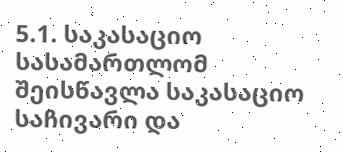5.1. საკასაციო სასამართლომ შეისწავლა საკასაციო საჩივარი და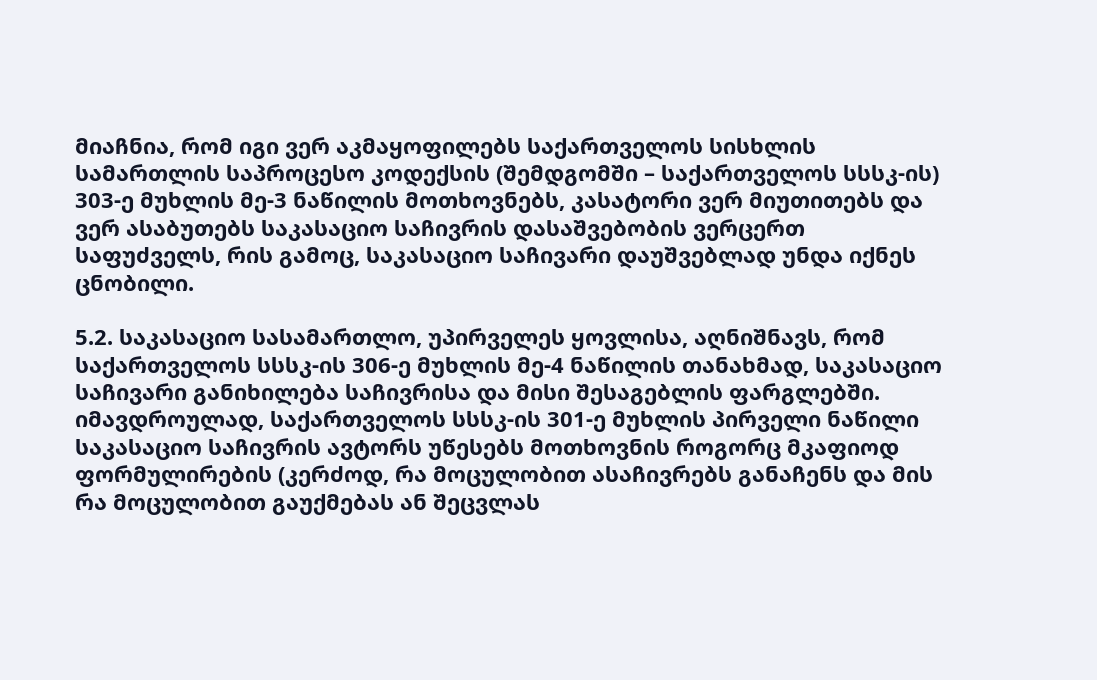მიაჩნია, რომ იგი ვერ აკმაყოფილებს საქართველოს სისხლის სამართლის საპროცესო კოდექსის (შემდგომში – საქართველოს სსსკ-ის) 303-ე მუხლის მე-3 ნაწილის მოთხოვნებს, კასატორი ვერ მიუთითებს და ვერ ასაბუთებს საკასაციო საჩივრის დასაშვებობის ვერცერთ საფუძველს, რის გამოც, საკასაციო საჩივარი დაუშვებლად უნდა იქნეს ცნობილი.

5.2. საკასაციო სასამართლო, უპირველეს ყოვლისა, აღნიშნავს, რომ საქართველოს სსსკ-ის 306-ე მუხლის მე-4 ნაწილის თანახმად, საკასაციო საჩივარი განიხილება საჩივრისა და მისი შესაგებლის ფარგლებში. იმავდროულად, საქართველოს სსსკ-ის 301-ე მუხლის პირველი ნაწილი საკასაციო საჩივრის ავტორს უწესებს მოთხოვნის როგორც მკაფიოდ ფორმულირების (კერძოდ, რა მოცულობით ასაჩივრებს განაჩენს და მის რა მოცულობით გაუქმებას ან შეცვლას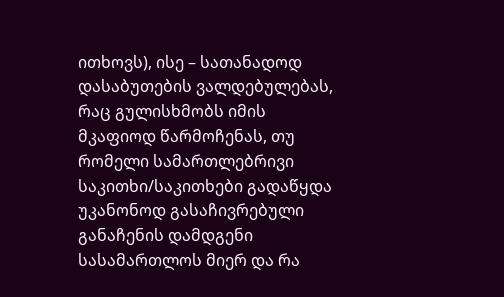ითხოვს), ისე – სათანადოდ დასაბუთების ვალდებულებას, რაც გულისხმობს იმის მკაფიოდ წარმოჩენას, თუ რომელი სამართლებრივი საკითხი/საკითხები გადაწყდა უკანონოდ გასაჩივრებული განაჩენის დამდგენი სასამართლოს მიერ და რა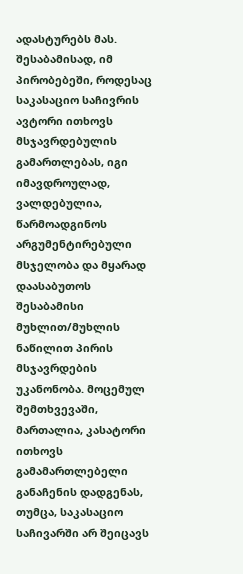ადასტურებს მას. შესაბამისად, იმ პირობებეში, როდესაც საკასაციო საჩივრის ავტორი ითხოვს მსჯავრდებულის გამართლებას, იგი იმავდროულად, ვალდებულია, წარმოადგინოს არგუმენტირებული მსჯელობა და მყარად დაასაბუთოს შესაბამისი მუხლით/მუხლის ნაწილით პირის მსჯავრდების უკანონობა. მოცემულ შემთხვევაში, მართალია, კასატორი ითხოვს გამამართლებელი განაჩენის დადგენას, თუმცა, საკასაციო საჩივარში არ შეიცავს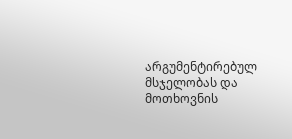არგუმენტირებულ მსჯელობას და მოთხოვნის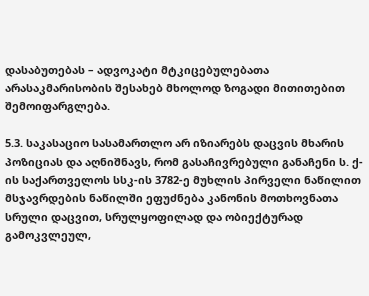დასაბუთებას – ადვოკატი მტკიცებულებათა არასაკმარისობის შესახებ მხოლოდ ზოგადი მითითებით შემოიფარგლება.

5.3. საკასაციო სასამართლო არ იზიარებს დაცვის მხარის პოზიციას და აღნიშნავს, რომ გასაჩივრებული განაჩენი ს. ქ-ის საქართველოს სსკ-ის 3782-ე მუხლის პირველი ნაწილით მსჯავრდების ნაწილში ეფუძნება კანონის მოთხოვნათა სრული დაცვით, სრულყოფილად და ობიექტურად გამოკვლეულ,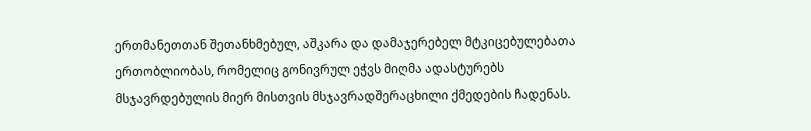ერთმანეთთან შეთანხმებულ, აშკარა და დამაჯერებელ მტკიცებულებათა ერთობლიობას, რომელიც გონივრულ ეჭვს მიღმა ადასტურებს მსჯავრდებულის მიერ მისთვის მსჯავრადშერაცხილი ქმედების ჩადენას.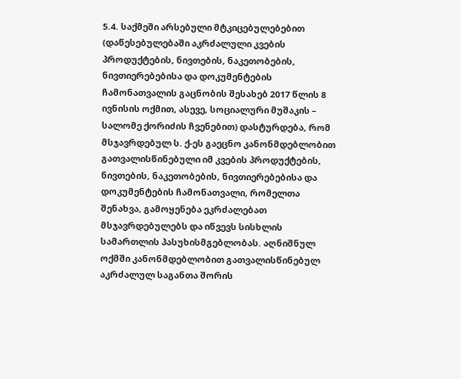5.4. საქმეში არსებული მტკიცებულებებით (დაწესებულებაში აკრძალული კვების პროდუქტების, ნივთების, ნაკეთობების, ნივთიერებებისა და დოკუმენტების ჩამონათვალის გაცნობის შესახებ 2017 წლის 8 ივნისის ოქმით, ასევე, სოციალური მუშაკის – სალომე ქორიძის ჩვენებით) დასტურდება, რომ მსჯავრდებულ ს. ქ-ეს გაეცნო კანონმდებლობით გათვალისწინებული იმ კვების პროდუქტების, ნივთების, ნაკეთობების, ნივთიერებებისა და დოკუმენტების ჩამონათვალი, რომელთა შენახვა, გამოყენება ეკრძალებათ მსჯავრდებულებს და იწვევს სისხლის სამართლის პასუხისმგებლობას. აღნიშნულ ოქმში კანონმდებლობით გათვალისწინებულ აკრძალულ საგანთა შორის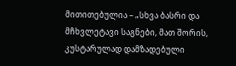მითითებულია – „სხვა ბასრი და მჩხვლეტავი საგნები, მათ შორის, კუსტარულად დამზადებული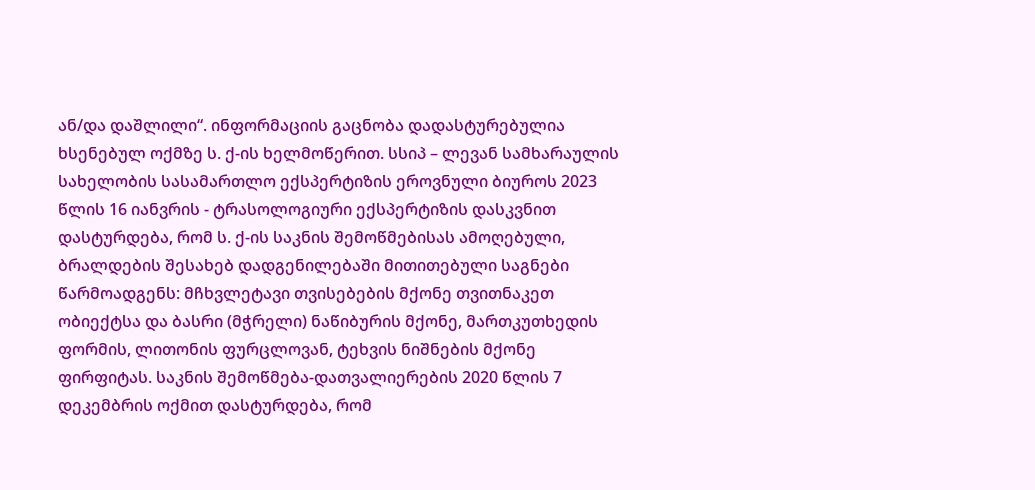ან/და დაშლილი“. ინფორმაციის გაცნობა დადასტურებულია ხსენებულ ოქმზე ს. ქ-ის ხელმოწერით. სსიპ – ლევან სამხარაულის სახელობის სასამართლო ექსპერტიზის ეროვნული ბიუროს 2023 წლის 16 იანვრის - ტრასოლოგიური ექსპერტიზის დასკვნით დასტურდება, რომ ს. ქ-ის საკნის შემოწმებისას ამოღებული, ბრალდების შესახებ დადგენილებაში მითითებული საგნები წარმოადგენს: მჩხვლეტავი თვისებების მქონე თვითნაკეთ ობიექტსა და ბასრი (მჭრელი) ნაწიბურის მქონე, მართკუთხედის ფორმის, ლითონის ფურცლოვან, ტეხვის ნიშნების მქონე ფირფიტას. საკნის შემოწმება-დათვალიერების 2020 წლის 7 დეკემბრის ოქმით დასტურდება, რომ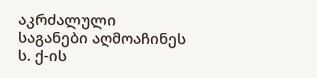აკრძალული საგანები აღმოაჩინეს ს. ქ-ის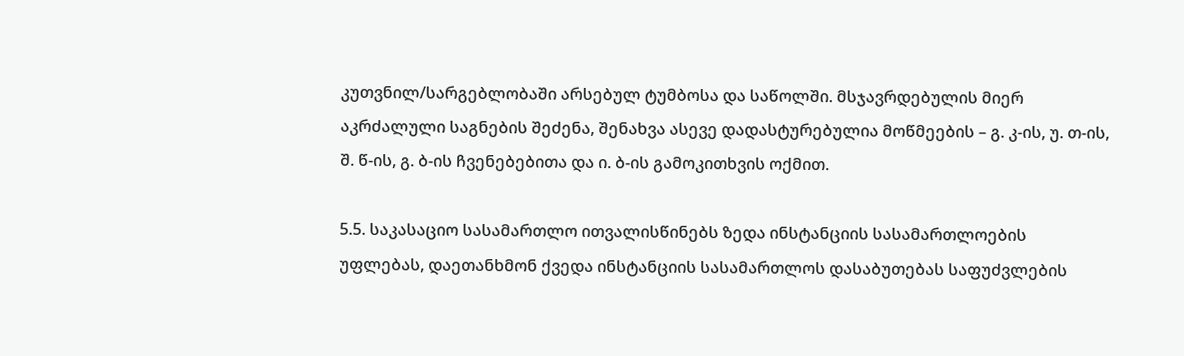კუთვნილ/სარგებლობაში არსებულ ტუმბოსა და საწოლში. მსჯავრდებულის მიერ აკრძალული საგნების შეძენა, შენახვა ასევე დადასტურებულია მოწმეების – გ. კ-ის, უ. თ-ის, შ. წ-ის, გ. ბ-ის ჩვენებებითა და ი. ბ-ის გამოკითხვის ოქმით.

5.5. საკასაციო სასამართლო ითვალისწინებს ზედა ინსტანციის სასამართლოების უფლებას, დაეთანხმონ ქვედა ინსტანციის სასამართლოს დასაბუთებას საფუძვლების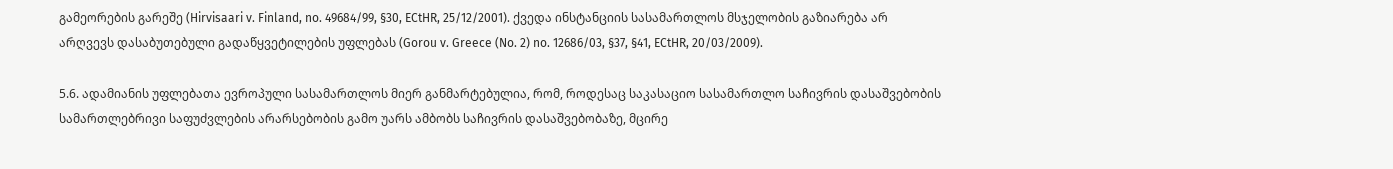გამეორების გარეშე (Hirvisaari v. Finland, no. 49684/99, §30, ECtHR, 25/12/2001). ქვედა ინსტანციის სასამართლოს მსჯელობის გაზიარება არ არღვევს დასაბუთებული გადაწყვეტილების უფლებას (Gorou v. Greece (No. 2) no. 12686/03, §37, §41, ECtHR, 20/03/2009).

5.6. ადამიანის უფლებათა ევროპული სასამართლოს მიერ განმარტებულია, რომ, როდესაც საკასაციო სასამართლო საჩივრის დასაშვებობის სამართლებრივი საფუძვლების არარსებობის გამო უარს ამბობს საჩივრის დასაშვებობაზე, მცირე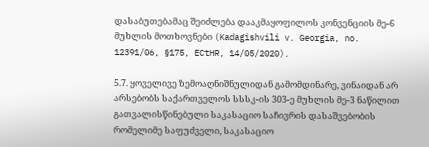დასაბუთებამაც შეიძლება დააკმაყოფილოს კონვენციის მე-6 მუხლის მოთხოვნები (Kadagishvili v. Georgia, no. 12391/06, §175, ECtHR, 14/05/2020).

5.7. ყოველივე ზემოაღნიშნულიდან გამომდინარე, ვინაიდან არ არსებობს საქართველოს სსსკ-ის 303-ე მუხლის მე-3 ნაწილით გათვალისწინებული საკასაციო საჩივრის დასაშვებობის რომელიმე საფუძველი, საკასაციო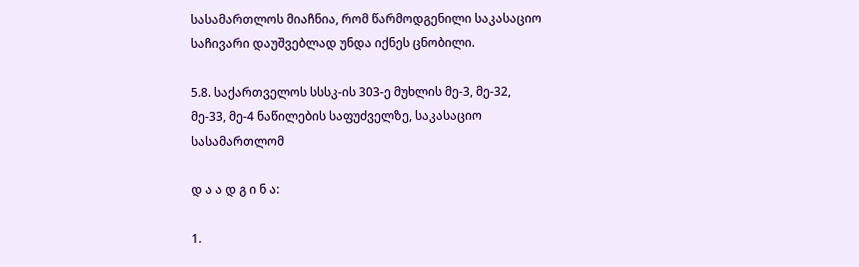სასამართლოს მიაჩნია, რომ წარმოდგენილი საკასაციო საჩივარი დაუშვებლად უნდა იქნეს ცნობილი.

5.8. საქართველოს სსსკ-ის 303-ე მუხლის მე-3, მე-32, მე-33, მე-4 ნაწილების საფუძველზე, საკასაციო სასამართლომ

დ ა ა დ გ ი ნ ა:

1.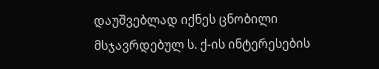დაუშვებლად იქნეს ცნობილი მსჯავრდებულ ს. ქ-ის ინტერესების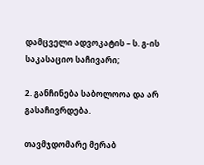დამცველი ადვოკატის – ს. გ-ის საკასაციო საჩივარი;

2. განჩინება საბოლოოა და არ გასაჩივრდება.

თავმჯდომარე მერაბ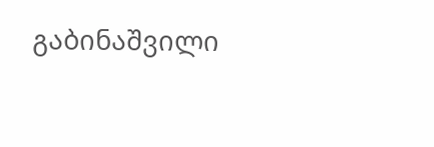გაბინაშვილი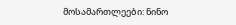მოსამართლეები: ნინო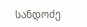სანდოძე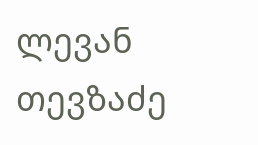ლევან თევზაძე